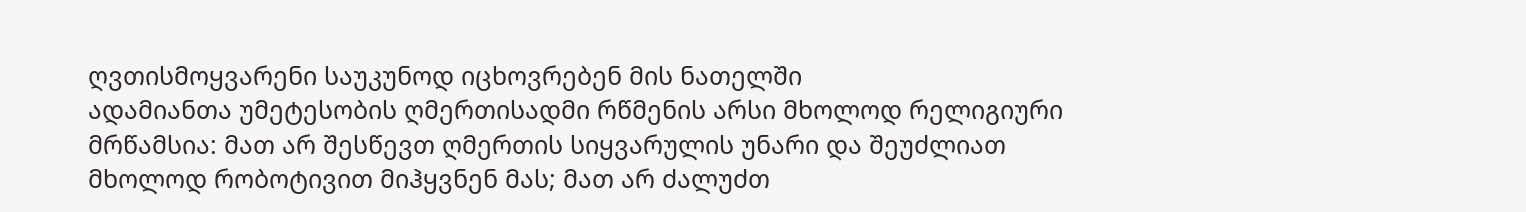ღვთისმოყვარენი საუკუნოდ იცხოვრებენ მის ნათელში
ადამიანთა უმეტესობის ღმერთისადმი რწმენის არსი მხოლოდ რელიგიური მრწამსია: მათ არ შესწევთ ღმერთის სიყვარულის უნარი და შეუძლიათ მხოლოდ რობოტივით მიჰყვნენ მას; მათ არ ძალუძთ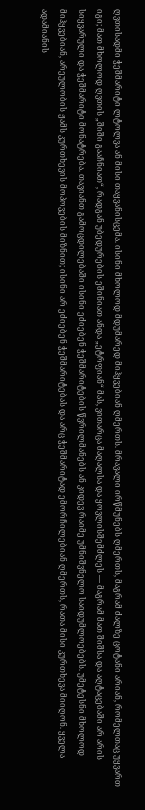ღვთისადმი ჭეშმარიტი ლტოლვა ან მისი თაყვანისცემა. ისინი მხოლოდ მდუმარედ მიჰყვებიან ღმერთს. მრავალი ირწმუნებს ღმერთს, მაგრამ ძალზე ცოტანი არიან, რომელთაც უყვართ იგი; მათ მხოლოდ ღვთის „შიში გააჩნიათ“, რადგან უბედურების ეშინიათ ანდა „ეტრფიან“ მას, ვითარცა მაღალსა და ყოვლისშემძლეს — მაგრამ მათ შიშსა და აღტაცებაში არ არის სიყვარული და ჭეშმარიტი მონატრება. თავიანთ გამოცდილებაში ისინი ეძიებენ ჭეშმარიტების წვრილმანებს ან კიდევ რაიმე უმნიშვნელო საიდუმლოებებს. უმეტესნი მხოლოდ მიჰყვებიან, არეულობის ჟამს კურთხევის მოპოვების მიზნით; ისინი არ ეძიებენ ჭეშმარიტებას და არც ჭეშმარიტად ემორჩილებიან ღმერთს, რათა მისი კურთხევა მიიღონ. ყველა ადამიანის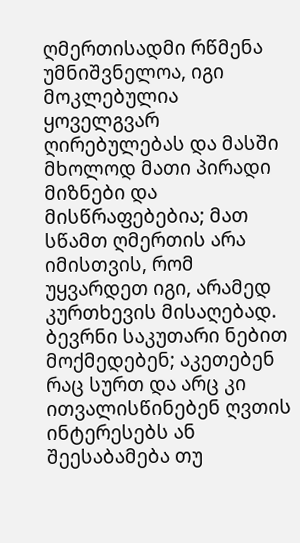ღმერთისადმი რწმენა უმნიშვნელოა, იგი მოკლებულია ყოველგვარ ღირებულებას და მასში მხოლოდ მათი პირადი მიზნები და მისწრაფებებია; მათ სწამთ ღმერთის არა იმისთვის, რომ უყვარდეთ იგი, არამედ კურთხევის მისაღებად. ბევრნი საკუთარი ნებით მოქმედებენ; აკეთებენ რაც სურთ და არც კი ითვალისწინებენ ღვთის ინტერესებს ან შეესაბამება თუ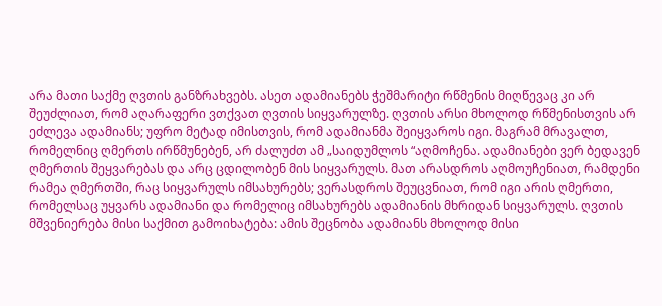არა მათი საქმე ღვთის განზრახვებს. ასეთ ადამიანებს ჭეშმარიტი რწმენის მიღწევაც კი არ შეუძლიათ, რომ აღარაფერი ვთქვათ ღვთის სიყვარულზე. ღვთის არსი მხოლოდ რწმენისთვის არ ეძლევა ადამიანს; უფრო მეტად იმისთვის, რომ ადამიანმა შეიყვაროს იგი. მაგრამ მრავალთ, რომელნიც ღმერთს ირწმუნებენ, არ ძალუძთ ამ „საიდუმლოს “აღმოჩენა. ადამიანები ვერ ბედავენ ღმერთის შეყვარებას და არც ცდილობენ მის სიყვარულს. მათ არასდროს აღმოუჩენიათ, რამდენი რამეა ღმერთში, რაც სიყვარულს იმსახურებს; ვერასდროს შეუცვნიათ, რომ იგი არის ღმერთი, რომელსაც უყვარს ადამიანი და რომელიც იმსახურებს ადამიანის მხრიდან სიყვარულს. ღვთის მშვენიერება მისი საქმით გამოიხატება: ამის შეცნობა ადამიანს მხოლოდ მისი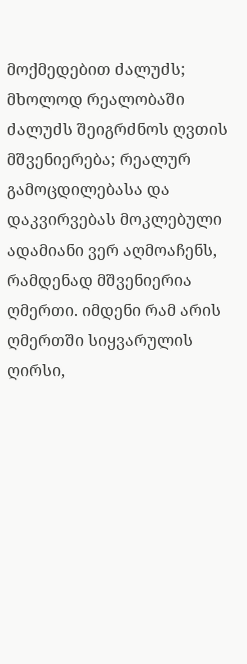მოქმედებით ძალუძს; მხოლოდ რეალობაში ძალუძს შეიგრძნოს ღვთის მშვენიერება; რეალურ გამოცდილებასა და დაკვირვებას მოკლებული ადამიანი ვერ აღმოაჩენს, რამდენად მშვენიერია ღმერთი. იმდენი რამ არის ღმერთში სიყვარულის ღირსი,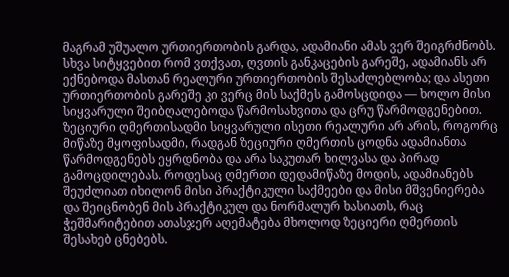მაგრამ უშუალო ურთიერთობის გარდა, ადამიანი ამას ვერ შეიგრძნობს. სხვა სიტყვებით რომ ვთქვათ, ღვთის განკაცების გარეშე, ადამიანს არ ექნებოდა მასთან რეალური ურთიერთობის შესაძლებლობა; და ასეთი ურთიერთობის გარეშე კი ვერც მის საქმეს გამოსცდიდა — ხოლო მისი სიყვარული შეიბღალებოდა წარმოსახვითა და ცრუ წარმოდგენებით. ზეციური ღმერთისადმი სიყვარული ისეთი რეალური არ არის, როგორც მიწაზე მყოფისადმი, რადგან ზეციური ღმერთის ცოდნა ადამიანთა წარმოდგენებს ეყრდნობა და არა საკუთარ ხილვასა და პირად გამოცდილებას. როდესაც ღმერთი დედამიწაზე მოდის, ადამიანებს შეუძლიათ იხილონ მისი პრაქტიკული საქმეები და მისი მშვენიერება და შეიცნობენ მის პრაქტიკულ და ნორმალურ ხასიათს, რაც ჭეშმარიტებით ათასჯერ აღემატება მხოლოდ ზეციერი ღმერთის შესახებ ცნებებს.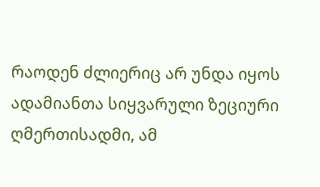რაოდენ ძლიერიც არ უნდა იყოს ადამიანთა სიყვარული ზეციური ღმერთისადმი, ამ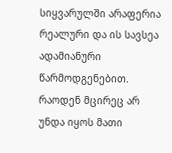სიყვარულში არაფერია რეალური და ის სავსეა ადამიანური წარმოდგენებით. რაოდენ მცირეც არ უნდა იყოს მათი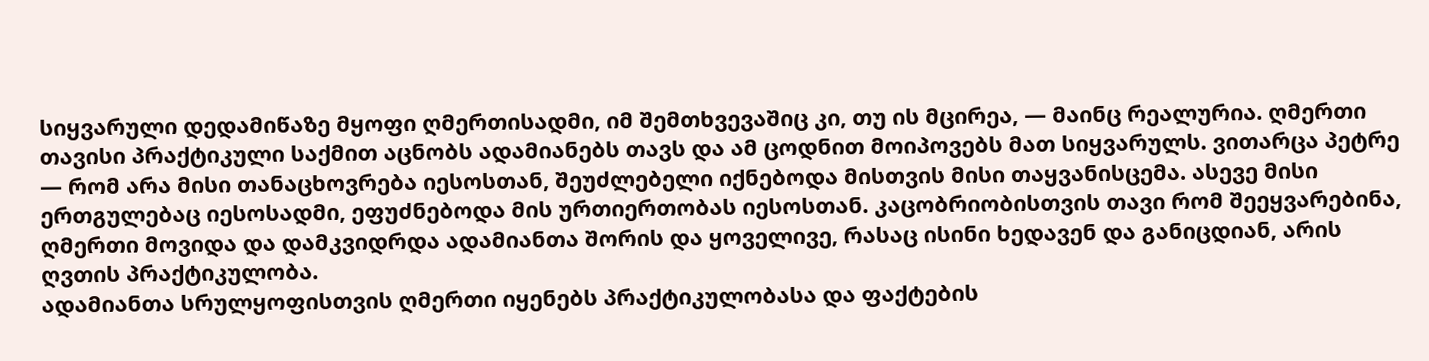სიყვარული დედამიწაზე მყოფი ღმერთისადმი, იმ შემთხვევაშიც კი, თუ ის მცირეა, — მაინც რეალურია. ღმერთი თავისი პრაქტიკული საქმით აცნობს ადამიანებს თავს და ამ ცოდნით მოიპოვებს მათ სიყვარულს. ვითარცა პეტრე — რომ არა მისი თანაცხოვრება იესოსთან, შეუძლებელი იქნებოდა მისთვის მისი თაყვანისცემა. ასევე მისი ერთგულებაც იესოსადმი, ეფუძნებოდა მის ურთიერთობას იესოსთან. კაცობრიობისთვის თავი რომ შეეყვარებინა, ღმერთი მოვიდა და დამკვიდრდა ადამიანთა შორის და ყოველივე, რასაც ისინი ხედავენ და განიცდიან, არის ღვთის პრაქტიკულობა.
ადამიანთა სრულყოფისთვის ღმერთი იყენებს პრაქტიკულობასა და ფაქტების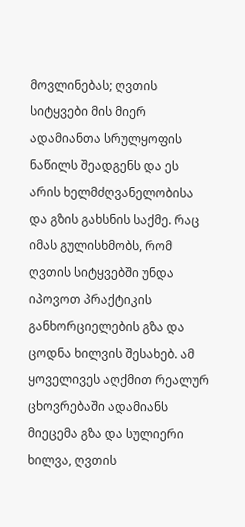მოვლინებას; ღვთის სიტყვები მის მიერ ადამიანთა სრულყოფის ნაწილს შეადგენს და ეს არის ხელმძღვანელობისა და გზის გახსნის საქმე. რაც იმას გულისხმობს, რომ ღვთის სიტყვებში უნდა იპოვოთ პრაქტიკის განხორციელების გზა და ცოდნა ხილვის შესახებ. ამ ყოველივეს აღქმით რეალურ ცხოვრებაში ადამიანს მიეცემა გზა და სულიერი ხილვა, ღვთის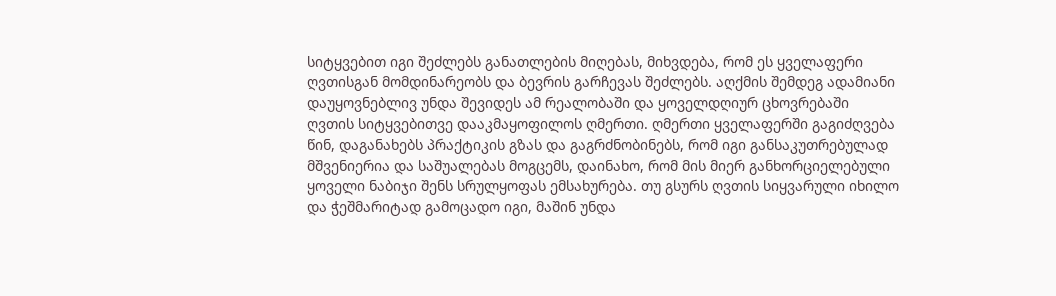სიტყვებით იგი შეძლებს განათლების მიღებას, მიხვდება, რომ ეს ყველაფერი ღვთისგან მომდინარეობს და ბევრის გარჩევას შეძლებს. აღქმის შემდეგ ადამიანი დაუყოვნებლივ უნდა შევიდეს ამ რეალობაში და ყოველდღიურ ცხოვრებაში ღვთის სიტყვებითვე დააკმაყოფილოს ღმერთი. ღმერთი ყველაფერში გაგიძღვება წინ, დაგანახებს პრაქტიკის გზას და გაგრძნობინებს, რომ იგი განსაკუთრებულად მშვენიერია და საშუალებას მოგცემს, დაინახო, რომ მის მიერ განხორციელებული ყოველი ნაბიჯი შენს სრულყოფას ემსახურება. თუ გსურს ღვთის სიყვარული იხილო და ჭეშმარიტად გამოცადო იგი, მაშინ უნდა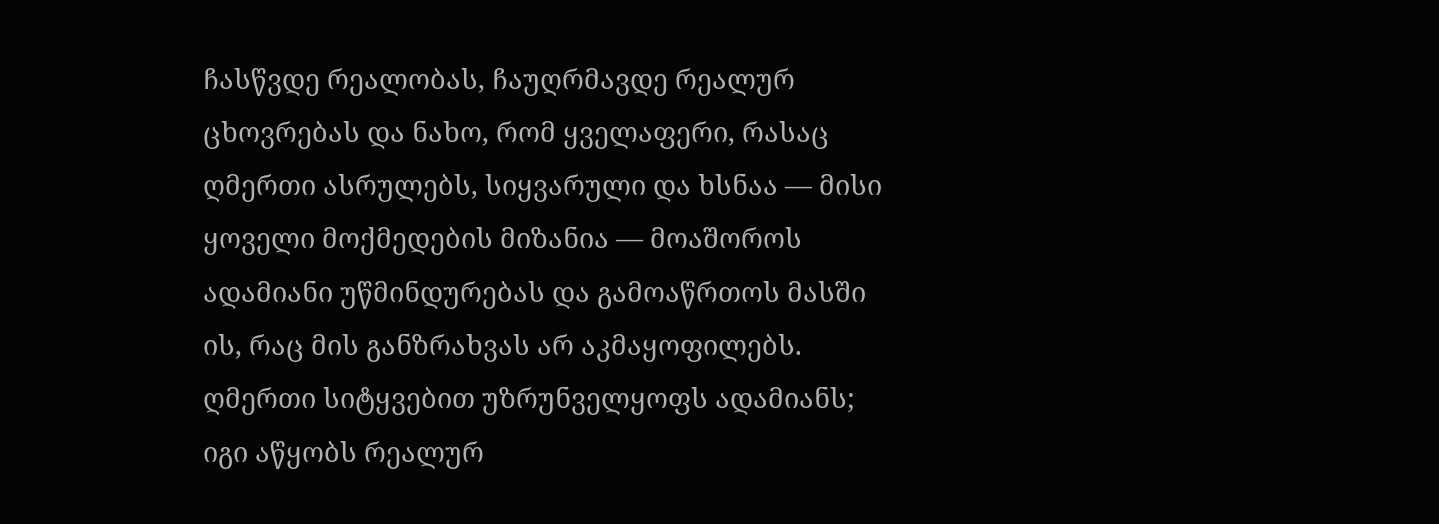ჩასწვდე რეალობას, ჩაუღრმავდე რეალურ ცხოვრებას და ნახო, რომ ყველაფერი, რასაც ღმერთი ასრულებს, სიყვარული და ხსნაა — მისი ყოველი მოქმედების მიზანია — მოაშოროს ადამიანი უწმინდურებას და გამოაწრთოს მასში ის, რაც მის განზრახვას არ აკმაყოფილებს. ღმერთი სიტყვებით უზრუნველყოფს ადამიანს; იგი აწყობს რეალურ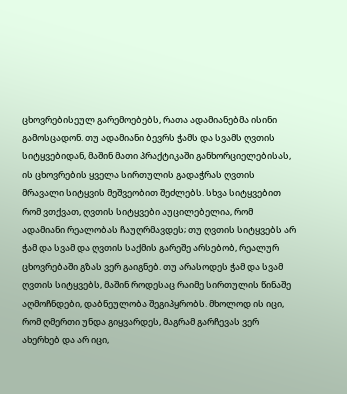ცხოვრებისეულ გარემოებებს, რათა ადამიანებმა ისინი გამოსცადონ. თუ ადამიანი ბევრს ჭამს და სვამს ღვთის სიტყვებიდან, მაშინ მათი პრაქტიკაში განხორციელებისას, ის ცხოვრების ყველა სირთულის გადაჭრას ღვთის მრავალი სიტყვის მეშვეობით შეძლებს. სხვა სიტყვებით რომ ვთქვათ, ღვთის სიტყვები აუცილებელია, რომ ადამიანი რეალობას ჩაუღრმავდეს; თუ ღვთის სიტყვებს არ ჭამ და სვამ და ღვთის საქმის გარეშე არსებობ, რეალურ ცხოვრებაში გზას ვერ გაიგნებ. თუ არასოდეს ჭამ და სვამ ღვთის სიტყვებს, მაშინ როდესაც რაიმე სირთულის წინაშე აღმოჩნდები, დაბნეულობა შეგიპყრობს. მხოლოდ ის იცი, რომ ღმერთი უნდა გიყვარდეს, მაგრამ გარჩევას ვერ ახერხებ და არ იცი,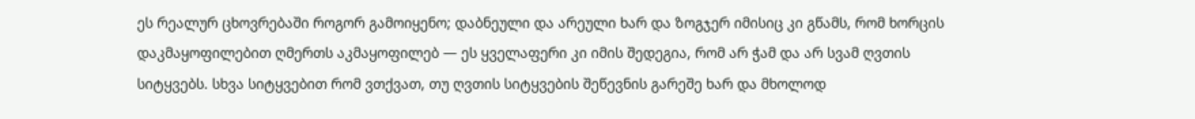ეს რეალურ ცხოვრებაში როგორ გამოიყენო; დაბნეული და არეული ხარ და ზოგჯერ იმისიც კი გწამს, რომ ხორცის დაკმაყოფილებით ღმერთს აკმაყოფილებ — ეს ყველაფერი კი იმის შედეგია, რომ არ ჭამ და არ სვამ ღვთის სიტყვებს. სხვა სიტყვებით რომ ვთქვათ, თუ ღვთის სიტყვების შეწევნის გარეშე ხარ და მხოლოდ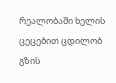რეალობაში ხელის ცეცებით ცდილობ გზის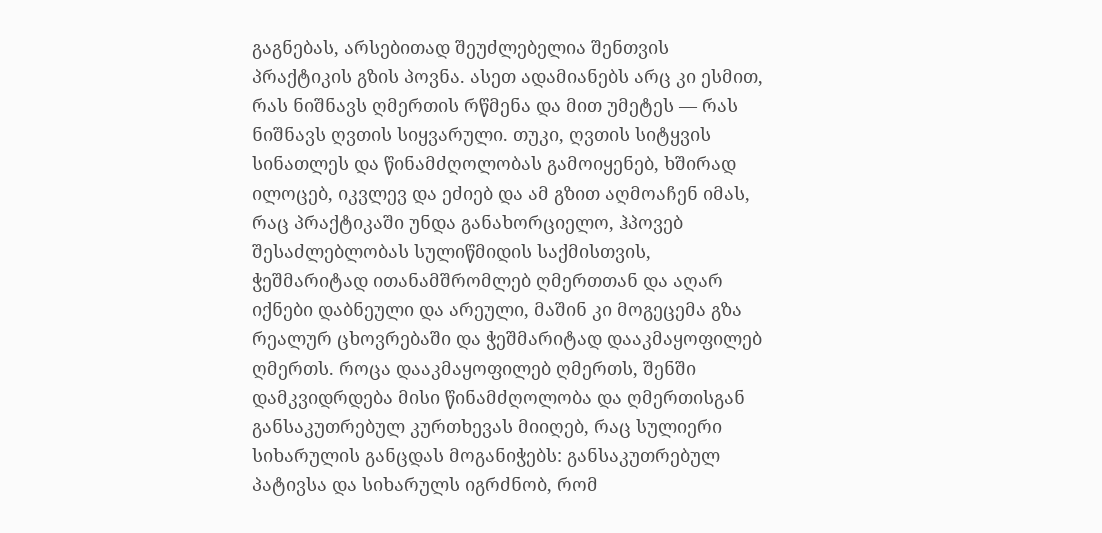გაგნებას, არსებითად შეუძლებელია შენთვის პრაქტიკის გზის პოვნა. ასეთ ადამიანებს არც კი ესმით, რას ნიშნავს ღმერთის რწმენა და მით უმეტეს — რას ნიშნავს ღვთის სიყვარული. თუკი, ღვთის სიტყვის სინათლეს და წინამძღოლობას გამოიყენებ, ხშირად ილოცებ, იკვლევ და ეძიებ და ამ გზით აღმოაჩენ იმას, რაც პრაქტიკაში უნდა განახორციელო, ჰპოვებ შესაძლებლობას სულიწმიდის საქმისთვის, ჭეშმარიტად ითანამშრომლებ ღმერთთან და აღარ იქნები დაბნეული და არეული, მაშინ კი მოგეცემა გზა რეალურ ცხოვრებაში და ჭეშმარიტად დააკმაყოფილებ ღმერთს. როცა დააკმაყოფილებ ღმერთს, შენში დამკვიდრდება მისი წინამძღოლობა და ღმერთისგან განსაკუთრებულ კურთხევას მიიღებ, რაც სულიერი სიხარულის განცდას მოგანიჭებს: განსაკუთრებულ პატივსა და სიხარულს იგრძნობ, რომ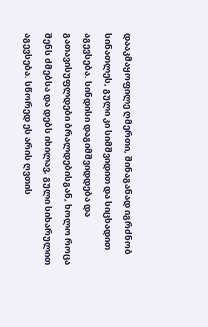დააკმაყოფილე ღმერთი, შინაგანად იგრძნობ სინათლეს, გული კი სიმშვიდით და სიცხადით აგევსება. სინდისი დაგიმშვიდდება და გათავისუფლდები ბრალდებისგან, ხოლო როცა შენს ძმებსა და დებს იხილავ, გული სიხარულით აგევსება. სწორედ ეს არის ღვთის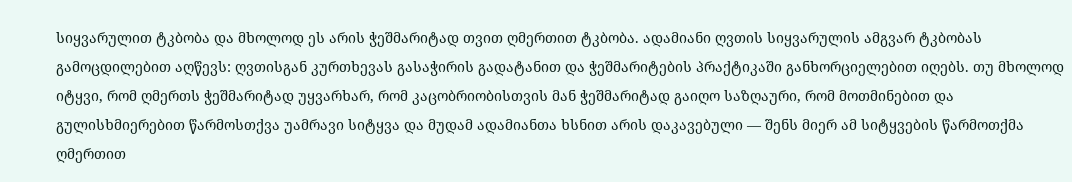სიყვარულით ტკბობა და მხოლოდ ეს არის ჭეშმარიტად თვით ღმერთით ტკბობა. ადამიანი ღვთის სიყვარულის ამგვარ ტკბობას გამოცდილებით აღწევს: ღვთისგან კურთხევას გასაჭირის გადატანით და ჭეშმარიტების პრაქტიკაში განხორციელებით იღებს. თუ მხოლოდ იტყვი, რომ ღმერთს ჭეშმარიტად უყვარხარ, რომ კაცობრიობისთვის მან ჭეშმარიტად გაიღო საზღაური, რომ მოთმინებით და გულისხმიერებით წარმოსთქვა უამრავი სიტყვა და მუდამ ადამიანთა ხსნით არის დაკავებული — შენს მიერ ამ სიტყვების წარმოთქმა ღმერთით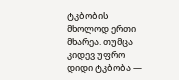ტკბობის მხოლოდ ერთი მხარეა. თუმცა კიდევ უფრო დიდი ტკბობა —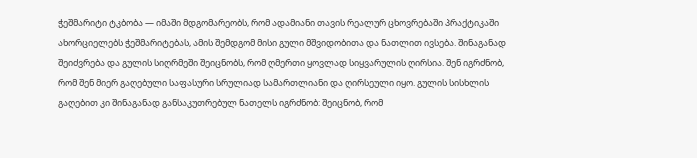ჭეშმარიტი ტკბობა — იმაში მდგომარეობს, რომ ადამიანი თავის რეალურ ცხოვრებაში პრაქტიკაში ახორციელებს ჭეშმარიტებას, ამის შემდგომ მისი გული მშვიდობითა და ნათლით ივსება. შინაგანად შეიძვრება და გულის სიღრმეში შეიცნობს, რომ ღმერთი ყოვლად სიყვარულის ღირსია. შენ იგრძნობ, რომ შენ მიერ გაღებული საფასური სრულიად სამართლიანი და ღირსეული იყო. გულის სისხლის გაღებით კი შინაგანად განსაკუთრებულ ნათელს იგრძნობ: შეიცნობ, რომ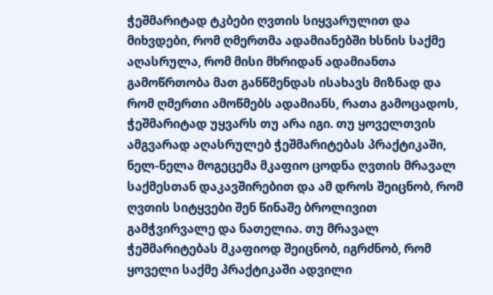ჭეშმარიტად ტკბები ღვთის სიყვარულით და მიხვდები, რომ ღმერთმა ადამიანებში ხსნის საქმე აღასრულა, რომ მისი მხრიდან ადამიანთა გამოწრთობა მათ განწმენდას ისახავს მიზნად და რომ ღმერთი ამოწმებს ადამიანს, რათა გამოცადოს, ჭეშმარიტად უყვარს თუ არა იგი. თუ ყოველთვის ამგვარად აღასრულებ ჭეშმარიტებას პრაქტიკაში, ნელ-ნელა მოგეცემა მკაფიო ცოდნა ღვთის მრავალ საქმესთან დაკავშირებით და ამ დროს შეიცნობ, რომ ღვთის სიტყვები შენ წინაშე ბროლივით გამჭვირვალე და ნათელია. თუ მრავალ ჭეშმარიტებას მკაფიოდ შეიცნობ, იგრძნობ, რომ ყოველი საქმე პრაქტიკაში ადვილი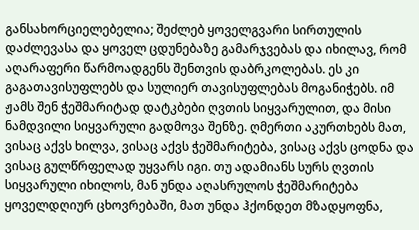განსახორციელებელია; შეძლებ ყოველგვარი სირთულის დაძლევასა და ყოველ ცდუნებაზე გამარჯვებას და იხილავ, რომ აღარაფერი წარმოადგენს შენთვის დაბრკოლებას. ეს კი გაგათავისუფლებს და სულიერ თავისუფლებას მოგანიჭებს. იმ ჟამს შენ ჭეშმარიტად დატკბები ღვთის სიყვარულით, და მისი ნამდვილი სიყვარული გადმოვა შენზე. ღმერთი აკურთხებს მათ, ვისაც აქვს ხილვა, ვისაც აქვს ჭეშმარიტება, ვისაც აქვს ცოდნა და ვისაც გულწრფელად უყვარს იგი. თუ ადამიანს სურს ღვთის სიყვარული იხილოს, მან უნდა აღასრულოს ჭეშმარიტება ყოველდღიურ ცხოვრებაში, მათ უნდა ჰქონდეთ მზადყოფნა,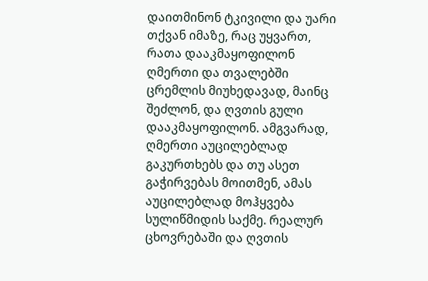დაითმინონ ტკივილი და უარი თქვან იმაზე, რაც უყვართ, რათა დააკმაყოფილონ ღმერთი და თვალებში ცრემლის მიუხედავად, მაინც შეძლონ, და ღვთის გული დააკმაყოფილონ. ამგვარად, ღმერთი აუცილებლად გაკურთხებს და თუ ასეთ გაჭირვებას მოითმენ, ამას აუცილებლად მოჰყვება სულიწმიდის საქმე. რეალურ ცხოვრებაში და ღვთის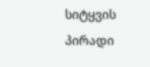სიტყვის პირადი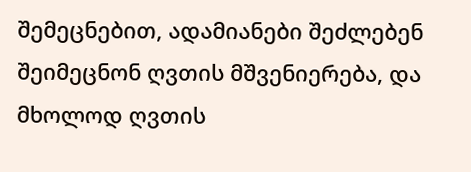შემეცნებით, ადამიანები შეძლებენ შეიმეცნონ ღვთის მშვენიერება, და მხოლოდ ღვთის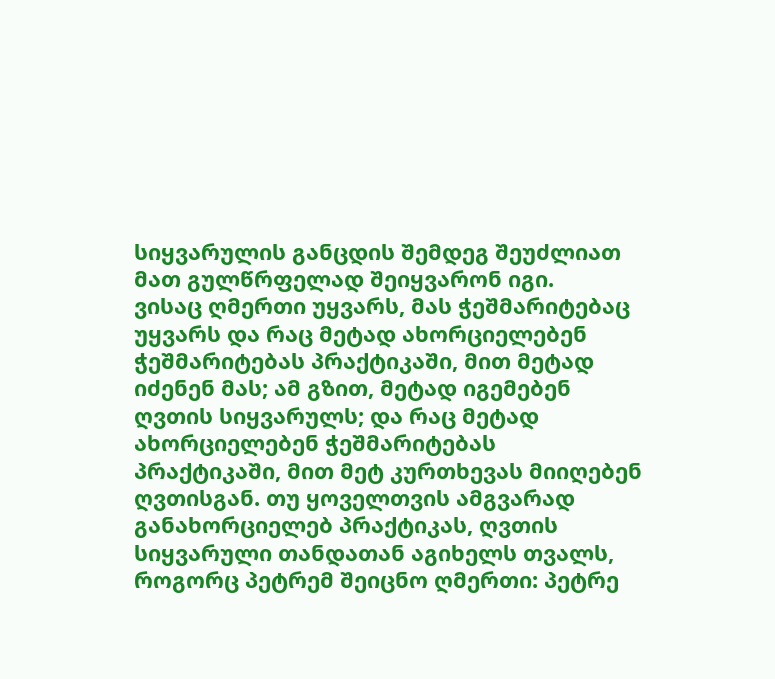სიყვარულის განცდის შემდეგ შეუძლიათ მათ გულწრფელად შეიყვარონ იგი.
ვისაც ღმერთი უყვარს, მას ჭეშმარიტებაც უყვარს და რაც მეტად ახორციელებენ ჭეშმარიტებას პრაქტიკაში, მით მეტად იძენენ მას; ამ გზით, მეტად იგემებენ ღვთის სიყვარულს; და რაც მეტად ახორციელებენ ჭეშმარიტებას პრაქტიკაში, მით მეტ კურთხევას მიიღებენ ღვთისგან. თუ ყოველთვის ამგვარად განახორციელებ პრაქტიკას, ღვთის სიყვარული თანდათან აგიხელს თვალს, როგორც პეტრემ შეიცნო ღმერთი: პეტრე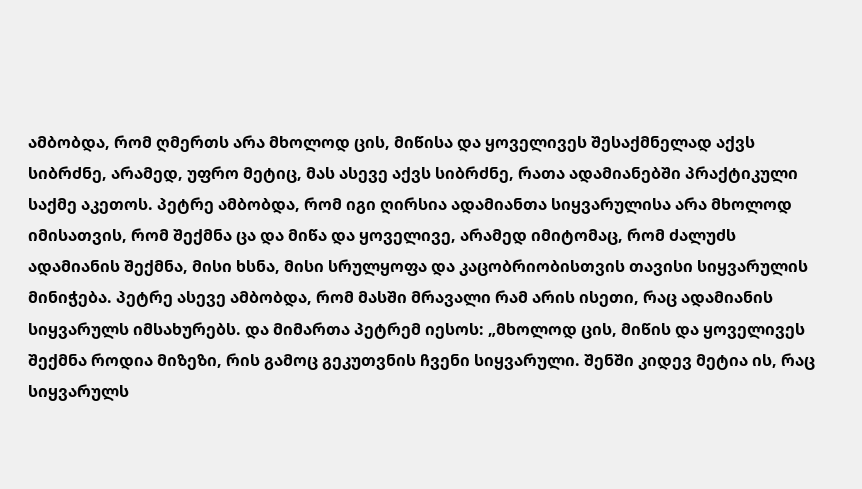ამბობდა, რომ ღმერთს არა მხოლოდ ცის, მიწისა და ყოველივეს შესაქმნელად აქვს სიბრძნე, არამედ, უფრო მეტიც, მას ასევე აქვს სიბრძნე, რათა ადამიანებში პრაქტიკული საქმე აკეთოს. პეტრე ამბობდა, რომ იგი ღირსია ადამიანთა სიყვარულისა არა მხოლოდ იმისათვის, რომ შექმნა ცა და მიწა და ყოველივე, არამედ იმიტომაც, რომ ძალუძს ადამიანის შექმნა, მისი ხსნა, მისი სრულყოფა და კაცობრიობისთვის თავისი სიყვარულის მინიჭება. პეტრე ასევე ამბობდა, რომ მასში მრავალი რამ არის ისეთი, რაც ადამიანის სიყვარულს იმსახურებს. და მიმართა პეტრემ იესოს: „მხოლოდ ცის, მიწის და ყოველივეს შექმნა როდია მიზეზი, რის გამოც გეკუთვნის ჩვენი სიყვარული. შენში კიდევ მეტია ის, რაც სიყვარულს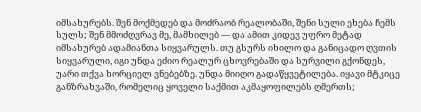იმსახურებს. შენ მოქმედებ და მოძრაობ რეალობაში, შენი სული ეხება ჩემს სულს; შენ მმოძღვრავ მე, მამხილებ — და ამით კიდევ უფრო მეტად იმსახურებ ადამიანთა სიყვარულს. თუ გსურს იხილო და განიცადო ღვთის სიყვარული, იგი უნდა ეძიო რეალურ ცხოვრებაში და სურვილი გქონდეს, უარი თქვა ხორციელ ვნებებზე. უნდა მიიღო გადაწყვეტილება. იყავი მტკიცე განზრახვაში, რომელიც ყოველი საქმით აკმაყოფილებს ღმერთს;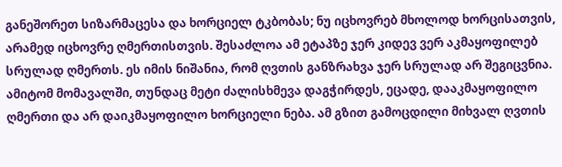განეშორეთ სიზარმაცესა და ხორციელ ტკბობას; ნუ იცხოვრებ მხოლოდ ხორცისათვის, არამედ იცხოვრე ღმერთისთვის. შესაძლოა ამ ეტაპზე ჯერ კიდევ ვერ აკმაყოფილებ სრულად ღმერთს. ეს იმის ნიშანია, რომ ღვთის განზრახვა ჯერ სრულად არ შეგიცვნია. ამიტომ მომავალში, თუნდაც მეტი ძალისხმევა დაგჭირდეს, ეცადე, დააკმაყოფილო ღმერთი და არ დაიკმაყოფილო ხორციელი ნება. ამ გზით გამოცდილი მიხვალ ღვთის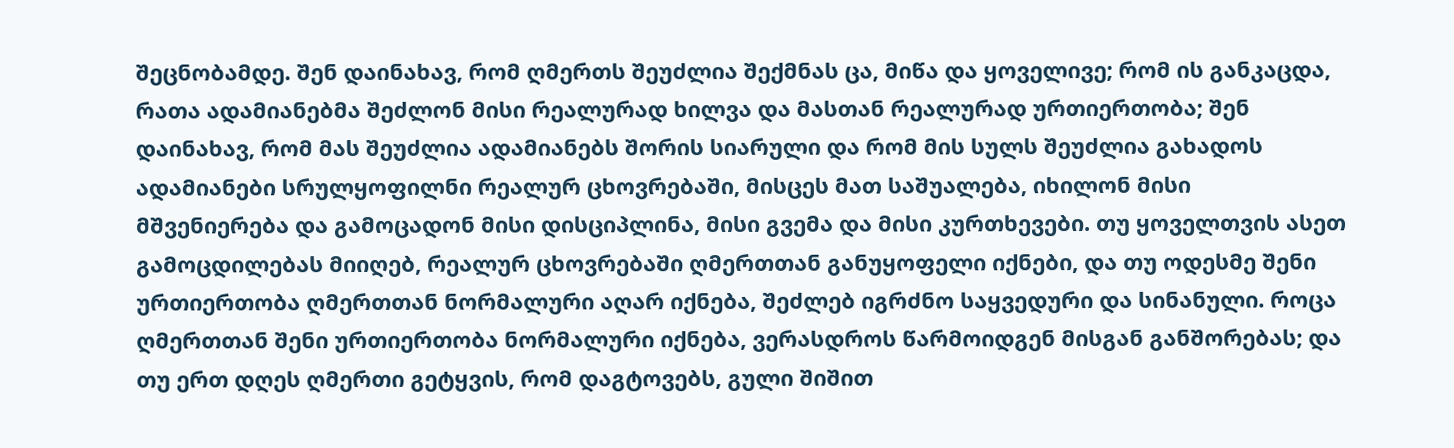შეცნობამდე. შენ დაინახავ, რომ ღმერთს შეუძლია შექმნას ცა, მიწა და ყოველივე; რომ ის განკაცდა, რათა ადამიანებმა შეძლონ მისი რეალურად ხილვა და მასთან რეალურად ურთიერთობა; შენ დაინახავ, რომ მას შეუძლია ადამიანებს შორის სიარული და რომ მის სულს შეუძლია გახადოს ადამიანები სრულყოფილნი რეალურ ცხოვრებაში, მისცეს მათ საშუალება, იხილონ მისი მშვენიერება და გამოცადონ მისი დისციპლინა, მისი გვემა და მისი კურთხევები. თუ ყოველთვის ასეთ გამოცდილებას მიიღებ, რეალურ ცხოვრებაში ღმერთთან განუყოფელი იქნები, და თუ ოდესმე შენი ურთიერთობა ღმერთთან ნორმალური აღარ იქნება, შეძლებ იგრძნო საყვედური და სინანული. როცა ღმერთთან შენი ურთიერთობა ნორმალური იქნება, ვერასდროს წარმოიდგენ მისგან განშორებას; და თუ ერთ დღეს ღმერთი გეტყვის, რომ დაგტოვებს, გული შიშით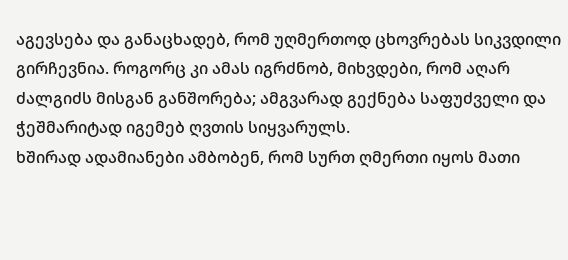აგევსება და განაცხადებ, რომ უღმერთოდ ცხოვრებას სიკვდილი გირჩევნია. როგორც კი ამას იგრძნობ, მიხვდები, რომ აღარ ძალგიძს მისგან განშორება; ამგვარად გექნება საფუძველი და ჭეშმარიტად იგემებ ღვთის სიყვარულს.
ხშირად ადამიანები ამბობენ, რომ სურთ ღმერთი იყოს მათი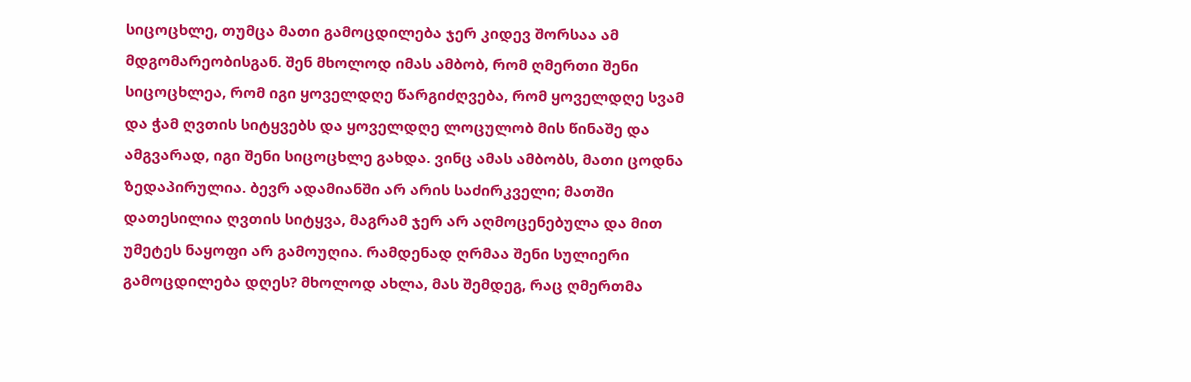სიცოცხლე, თუმცა მათი გამოცდილება ჯერ კიდევ შორსაა ამ მდგომარეობისგან. შენ მხოლოდ იმას ამბობ, რომ ღმერთი შენი სიცოცხლეა, რომ იგი ყოველდღე წარგიძღვება, რომ ყოველდღე სვამ და ჭამ ღვთის სიტყვებს და ყოველდღე ლოცულობ მის წინაშე და ამგვარად, იგი შენი სიცოცხლე გახდა. ვინც ამას ამბობს, მათი ცოდნა ზედაპირულია. ბევრ ადამიანში არ არის საძირკველი; მათში დათესილია ღვთის სიტყვა, მაგრამ ჯერ არ აღმოცენებულა და მით უმეტეს ნაყოფი არ გამოუღია. რამდენად ღრმაა შენი სულიერი გამოცდილება დღეს? მხოლოდ ახლა, მას შემდეგ, რაც ღმერთმა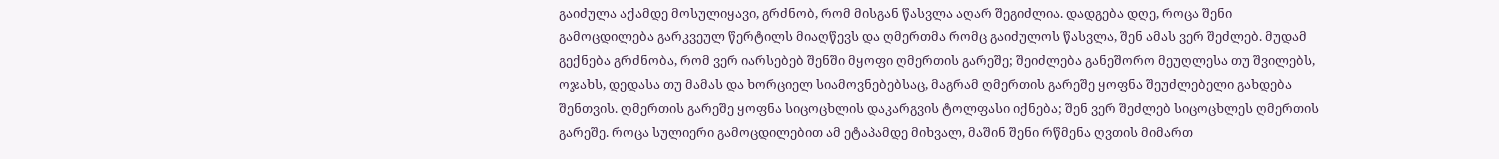გაიძულა აქამდე მოსულიყავი, გრძნობ, რომ მისგან წასვლა აღარ შეგიძლია. დადგება დღე, როცა შენი გამოცდილება გარკვეულ წერტილს მიაღწევს და ღმერთმა რომც გაიძულოს წასვლა, შენ ამას ვერ შეძლებ. მუდამ გექნება გრძნობა, რომ ვერ იარსებებ შენში მყოფი ღმერთის გარეშე; შეიძლება განეშორო მეუღლესა თუ შვილებს, ოჯახს, დედასა თუ მამას და ხორციელ სიამოვნებებსაც, მაგრამ ღმერთის გარეშე ყოფნა შეუძლებელი გახდება შენთვის. ღმერთის გარეშე ყოფნა სიცოცხლის დაკარგვის ტოლფასი იქნება; შენ ვერ შეძლებ სიცოცხლეს ღმერთის გარეშე. როცა სულიერი გამოცდილებით ამ ეტაპამდე მიხვალ, მაშინ შენი რწმენა ღვთის მიმართ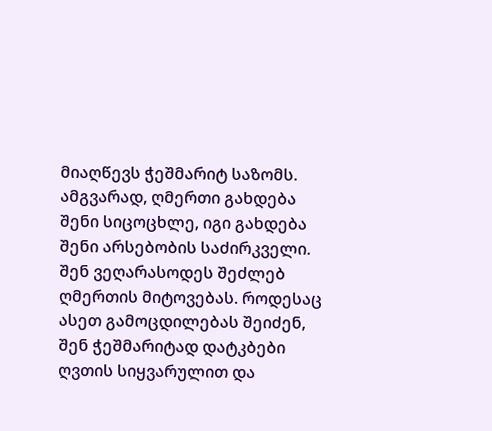მიაღწევს ჭეშმარიტ საზომს. ამგვარად, ღმერთი გახდება შენი სიცოცხლე, იგი გახდება შენი არსებობის საძირკველი. შენ ვეღარასოდეს შეძლებ ღმერთის მიტოვებას. როდესაც ასეთ გამოცდილებას შეიძენ, შენ ჭეშმარიტად დატკბები ღვთის სიყვარულით და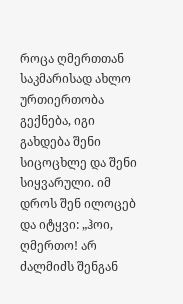როცა ღმერთთან საკმარისად ახლო ურთიერთობა გექნება, იგი გახდება შენი სიცოცხლე და შენი სიყვარული. იმ დროს შენ ილოცებ და იტყვი: „ჰოი, ღმერთო! არ ძალმიძს შენგან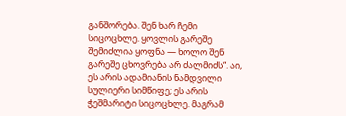განშორება. შენ ხარ ჩემი სიცოცხლე. ყოვლის გარეშე შემიძლია ყოფნა — ხოლო შენ გარეშე ცხოვრება არ ძალმიძს“. აი, ეს არის ადამიანის ნამდვილი სულიერი სიმწიფე; ეს არის ჭეშმარიტი სიცოცხლე. მაგრამ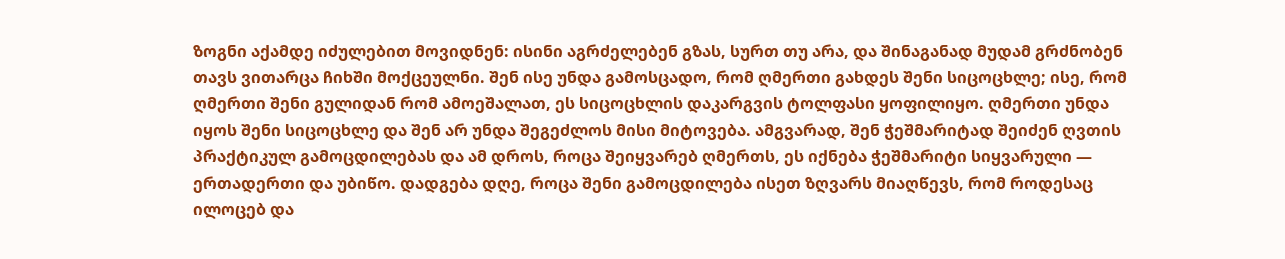ზოგნი აქამდე იძულებით მოვიდნენ: ისინი აგრძელებენ გზას, სურთ თუ არა, და შინაგანად მუდამ გრძნობენ თავს ვითარცა ჩიხში მოქცეულნი. შენ ისე უნდა გამოსცადო, რომ ღმერთი გახდეს შენი სიცოცხლე; ისე, რომ ღმერთი შენი გულიდან რომ ამოეშალათ, ეს სიცოცხლის დაკარგვის ტოლფასი ყოფილიყო. ღმერთი უნდა იყოს შენი სიცოცხლე და შენ არ უნდა შეგეძლოს მისი მიტოვება. ამგვარად, შენ ჭეშმარიტად შეიძენ ღვთის პრაქტიკულ გამოცდილებას და ამ დროს, როცა შეიყვარებ ღმერთს, ეს იქნება ჭეშმარიტი სიყვარული — ერთადერთი და უბიწო. დადგება დღე, როცა შენი გამოცდილება ისეთ ზღვარს მიაღწევს, რომ როდესაც ილოცებ და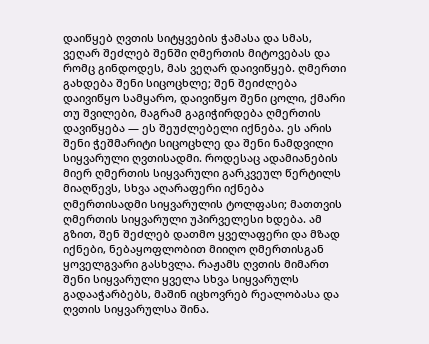დაიწყებ ღვთის სიტყვების ჭამასა და სმას, ვეღარ შეძლებ შენში ღმერთის მიტოვებას და რომც გინდოდეს, მას ვეღარ დაივიწყებ. ღმერთი გახდება შენი სიცოცხლე; შენ შეიძლება დაივიწყო სამყარო, დაივიწყო შენი ცოლი, ქმარი თუ შვილები, მაგრამ გაგიჭირდება ღმერთის დავიწყება — ეს შეუძლებელი იქნება. ეს არის შენი ჭეშმარიტი სიცოცხლე და შენი ნამდვილი სიყვარული ღვთისადმი. როდესაც ადამიანების მიერ ღმერთის სიყვარული გარკვეულ წერტილს მიაღწევს, სხვა აღარაფერი იქნება ღმერთისადმი სიყვარულის ტოლფასი; მათთვის ღმერთის სიყვარული უპირველესი ხდება. ამ გზით, შენ შეძლებ დათმო ყველაფერი და მზად იქნები, ნებაყოფლობით მიიღო ღმერთისგან ყოველგვარი გასხვლა. რაჟამს ღვთის მიმართ შენი სიყვარული ყველა სხვა სიყვარულს გადააჭარბებს, მაშინ იცხოვრებ რეალობასა და ღვთის სიყვარულსა შინა.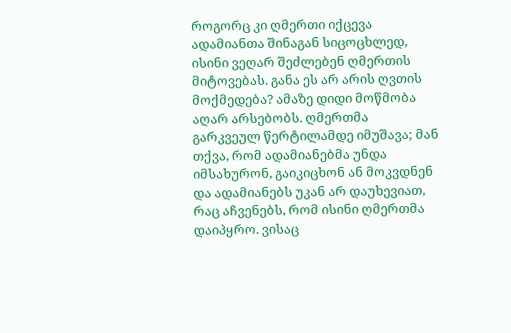როგორც კი ღმერთი იქცევა ადამიანთა შინაგან სიცოცხლედ, ისინი ვეღარ შეძლებენ ღმერთის მიტოვებას. განა ეს არ არის ღვთის მოქმედება? ამაზე დიდი მოწმობა აღარ არსებობს. ღმერთმა გარკვეულ წერტილამდე იმუშავა; მან თქვა, რომ ადამიანებმა უნდა იმსახურონ, გაიკიცხონ ან მოკვდნენ და ადამიანებს უკან არ დაუხევიათ, რაც აჩვენებს, რომ ისინი ღმერთმა დაიპყრო. ვისაც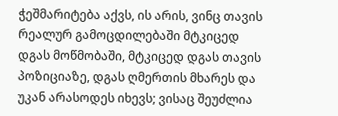ჭეშმარიტება აქვს, ის არის, ვინც თავის რეალურ გამოცდილებაში მტკიცედ დგას მოწმობაში, მტკიცედ დგას თავის პოზიციაზე, დგას ღმერთის მხარეს და უკან არასოდეს იხევს; ვისაც შეუძლია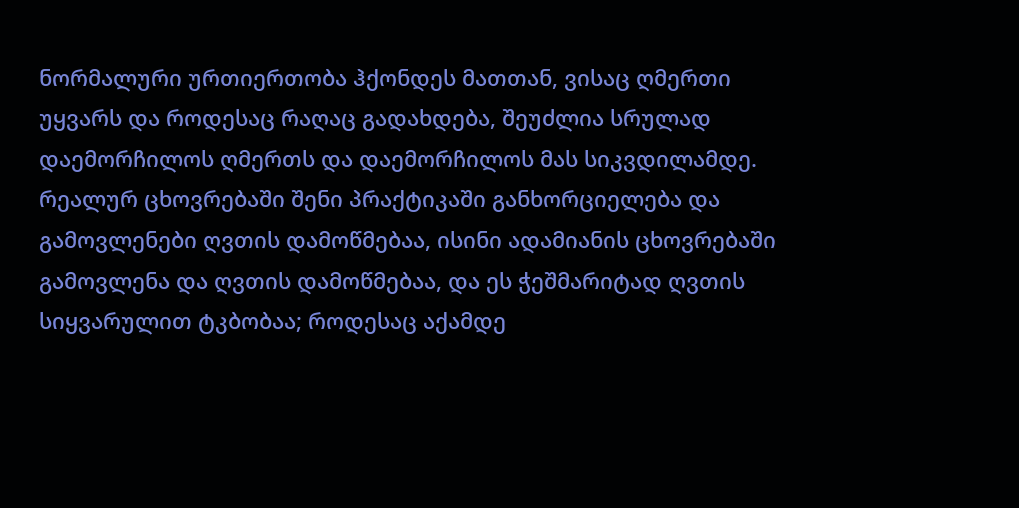ნორმალური ურთიერთობა ჰქონდეს მათთან, ვისაც ღმერთი უყვარს და როდესაც რაღაც გადახდება, შეუძლია სრულად დაემორჩილოს ღმერთს და დაემორჩილოს მას სიკვდილამდე. რეალურ ცხოვრებაში შენი პრაქტიკაში განხორციელება და გამოვლენები ღვთის დამოწმებაა, ისინი ადამიანის ცხოვრებაში გამოვლენა და ღვთის დამოწმებაა, და ეს ჭეშმარიტად ღვთის სიყვარულით ტკბობაა; როდესაც აქამდე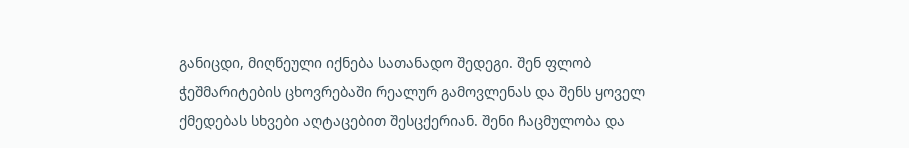განიცდი, მიღწეული იქნება სათანადო შედეგი. შენ ფლობ ჭეშმარიტების ცხოვრებაში რეალურ გამოვლენას და შენს ყოველ ქმედებას სხვები აღტაცებით შესცქერიან. შენი ჩაცმულობა და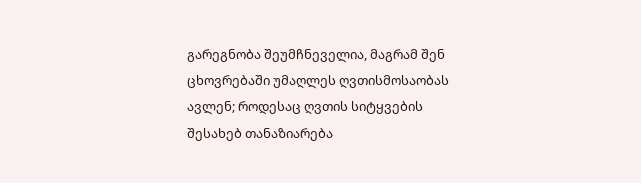გარეგნობა შეუმჩნეველია, მაგრამ შენ ცხოვრებაში უმაღლეს ღვთისმოსაობას ავლენ; როდესაც ღვთის სიტყვების შესახებ თანაზიარება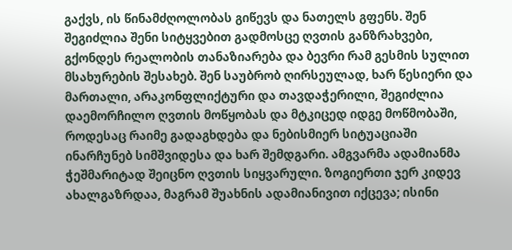გაქვს, ის წინამძღოლობას გიწევს და ნათელს გფენს. შენ შეგიძლია შენი სიტყვებით გადმოსცე ღვთის განზრახვები, გქონდეს რეალობის თანაზიარება და ბევრი რამ გესმის სულით მსახურების შესახებ. შენ საუბრობ ღირსეულად, ხარ წესიერი და მართალი, არაკონფლიქტური და თავდაჭერილი, შეგიძლია დაემორჩილო ღვთის მოწყობას და მტკიცედ იდგე მოწმობაში, როდესაც რაიმე გადაგხდება და ნებისმიერ სიტუაციაში ინარჩუნებ სიმშვიდესა და ხარ შემდგარი. ამგვარმა ადამიანმა ჭეშმარიტად შეიცნო ღვთის სიყვარული. ზოგიერთი ჯერ კიდევ ახალგაზრდაა, მაგრამ შუახნის ადამიანივით იქცევა; ისინი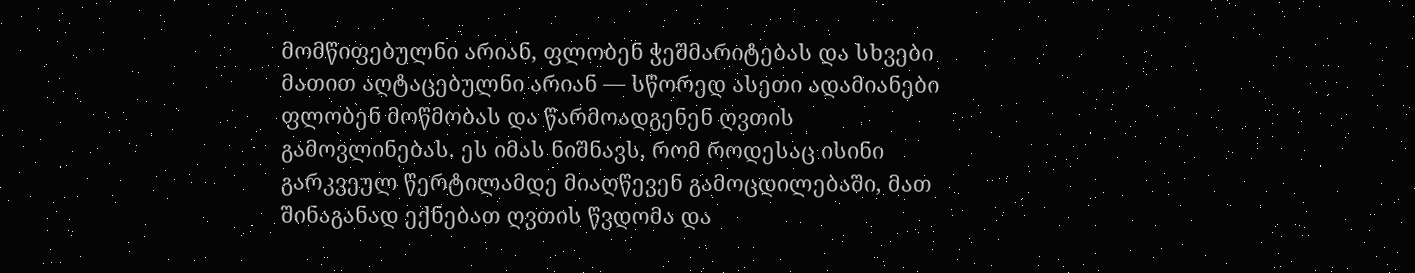მომწიფებულნი არიან, ფლობენ ჭეშმარიტებას და სხვები მათით აღტაცებულნი არიან — სწორედ ასეთი ადამიანები ფლობენ მოწმობას და წარმოადგენენ ღვთის გამოვლინებას. ეს იმას ნიშნავს, რომ როდესაც ისინი გარკვეულ წერტილამდე მიაღწევენ გამოცდილებაში, მათ შინაგანად ექნებათ ღვთის წვდომა და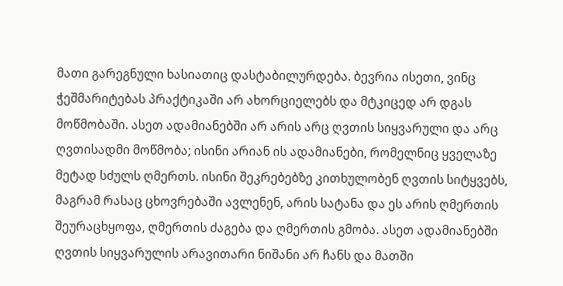მათი გარეგნული ხასიათიც დასტაბილურდება. ბევრია ისეთი, ვინც ჭეშმარიტებას პრაქტიკაში არ ახორციელებს და მტკიცედ არ დგას მოწმობაში. ასეთ ადამიანებში არ არის არც ღვთის სიყვარული და არც ღვთისადმი მოწმობა; ისინი არიან ის ადამიანები, რომელნიც ყველაზე მეტად სძულს ღმერთს. ისინი შეკრებებზე კითხულობენ ღვთის სიტყვებს, მაგრამ რასაც ცხოვრებაში ავლენენ, არის სატანა და ეს არის ღმერთის შეურაცხყოფა, ღმერთის ძაგება და ღმერთის გმობა. ასეთ ადამიანებში ღვთის სიყვარულის არავითარი ნიშანი არ ჩანს და მათში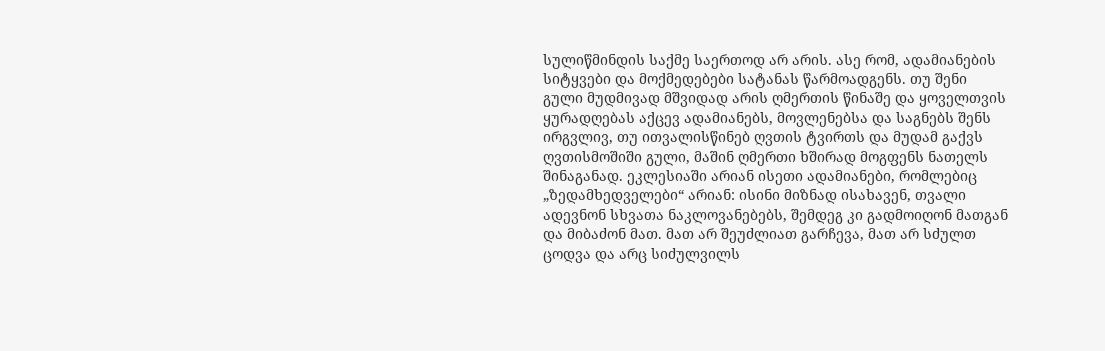სულიწმინდის საქმე საერთოდ არ არის. ასე რომ, ადამიანების სიტყვები და მოქმედებები სატანას წარმოადგენს. თუ შენი გული მუდმივად მშვიდად არის ღმერთის წინაშე და ყოველთვის ყურადღებას აქცევ ადამიანებს, მოვლენებსა და საგნებს შენს ირგვლივ, თუ ითვალისწინებ ღვთის ტვირთს და მუდამ გაქვს ღვთისმოშიში გული, მაშინ ღმერთი ხშირად მოგფენს ნათელს შინაგანად. ეკლესიაში არიან ისეთი ადამიანები, რომლებიც „ზედამხედველები“ არიან: ისინი მიზნად ისახავენ, თვალი ადევნონ სხვათა ნაკლოვანებებს, შემდეგ კი გადმოიღონ მათგან და მიბაძონ მათ. მათ არ შეუძლიათ გარჩევა, მათ არ სძულთ ცოდვა და არც სიძულვილს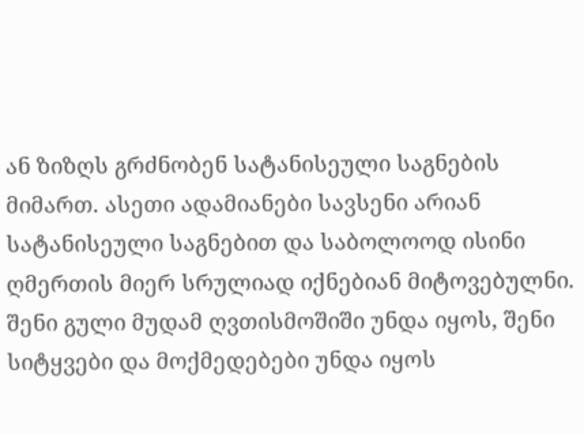ან ზიზღს გრძნობენ სატანისეული საგნების მიმართ. ასეთი ადამიანები სავსენი არიან სატანისეული საგნებით და საბოლოოდ ისინი ღმერთის მიერ სრულიად იქნებიან მიტოვებულნი. შენი გული მუდამ ღვთისმოშიში უნდა იყოს, შენი სიტყვები და მოქმედებები უნდა იყოს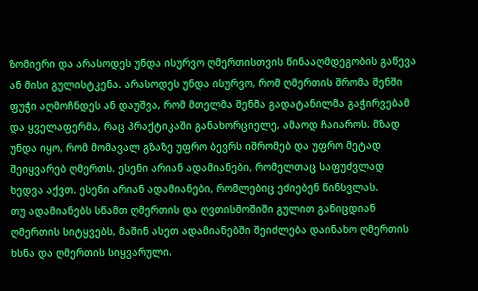ზომიერი და არასოდეს უნდა ისურვო ღმერთისთვის წინააღმდეგობის გაწევა ან მისი გულისტკენა. არასოდეს უნდა ისურვო, რომ ღმერთის შრომა შენში ფუჭი აღმოჩნდეს ან დაუშვა, რომ მთელმა შენმა გადატანილმა გაჭირვებამ და ყველაფერმა, რაც პრაქტიკაში განახორციელე, ამაოდ ჩაიაროს. მზად უნდა იყო, რომ მომავალ გზაზე უფრო ბევრს იშრომებ და უფრო მეტად შეიყვარებ ღმერთს. ესენი არიან ადამიანები, რომელთაც საფუძვლად ხედვა აქვთ. ესენი არიან ადამიანები, რომლებიც ეძიებენ წინსვლას.
თუ ადამიანებს სწამთ ღმერთის და ღვთისმოშიში გულით განიცდიან ღმერთის სიტყვებს, მაშინ ასეთ ადამიანებში შეიძლება დაინახო ღმერთის ხსნა და ღმერთის სიყვარული.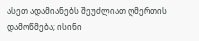ასეთ ადამიანებს შეუძლიათ ღმერთის დამოწმება; ისინი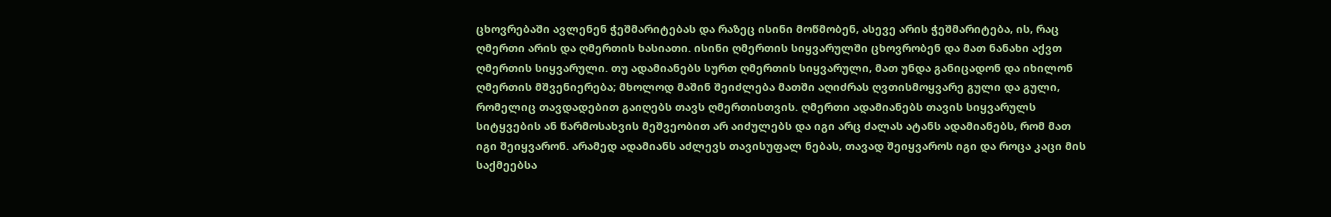ცხოვრებაში ავლენენ ჭეშმარიტებას და რაზეც ისინი მოწმობენ, ასევე არის ჭეშმარიტება, ის, რაც ღმერთი არის და ღმერთის ხასიათი. ისინი ღმერთის სიყვარულში ცხოვრობენ და მათ ნანახი აქვთ ღმერთის სიყვარული. თუ ადამიანებს სურთ ღმერთის სიყვარული, მათ უნდა განიცადონ და იხილონ ღმერთის მშვენიერება; მხოლოდ მაშინ შეიძლება მათში აღიძრას ღვთისმოყვარე გული და გული, რომელიც თავდადებით გაიღებს თავს ღმერთისთვის. ღმერთი ადამიანებს თავის სიყვარულს სიტყვების ან წარმოსახვის მეშვეობით არ აიძულებს და იგი არც ძალას ატანს ადამიანებს, რომ მათ იგი შეიყვარონ. არამედ ადამიანს აძლევს თავისუფალ ნებას, თავად შეიყვაროს იგი და როცა კაცი მის საქმეებსა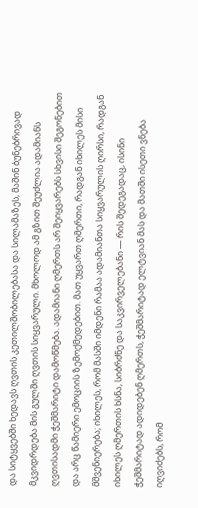და სიტყვებში ხედავს ღვთის კეთილშობილებასა და სილამაზეს, მაშინ ბუნებრივად მკვიდრდება მის გულში ღვთის სიყვარული. მხოლოდ ამ გზით შეუძლია ადამიანს ღვთისადმი ჭეშმარიტი დამოწმება. ადამიანი ღმერთს არ შეიყვარებს სხვისი შეგონებით და არც წამიერი ემოციის ზემოქმედებით. მათ უყვართ ღმერთი, რადგან იხილეს მისი მშვენიერება; იხილეს, რომ მასში იმდენი რამაა ადამიანთა სიყვარულის ღირსი, რადგან იხილეს ღმერთის ხსნა, სიბრძნე და საკვირველებანი — რის შედეგადაც, ისინი ჭეშმარიტად ადიდებენ ღმერთს, ჭეშმარიტად ელტვიან მას და მათში ისეთი ვნება იღვიძებს, რომ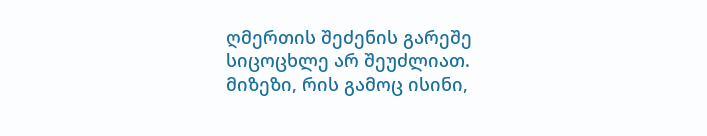ღმერთის შეძენის გარეშე სიცოცხლე არ შეუძლიათ. მიზეზი, რის გამოც ისინი,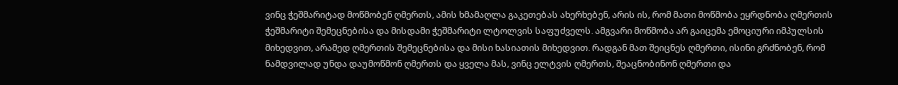ვინც ჭეშმარიტად მოწმობენ ღმერთს, ამის ხმამაღლა გაკეთებას ახერხებენ, არის ის, რომ მათი მოწმობა ეყრდნობა ღმერთის ჭეშმარიტი შემეცნებისა და მისდამი ჭეშმარიტი ლტოლვის საფუძველს. ამგვარი მოწმობა არ გაიცემა ემოციური იმპულსის მიხედვით, არამედ ღმერთის შემეცნებისა და მისი ხასიათის მიხედვით. რადგან მათ შეიცნეს ღმერთი, ისინი გრძნობენ, რომ ნამდვილად უნდა დაუმოწმონ ღმერთს და ყველა მას, ვინც ელტვის ღმერთს, შეაცნობინონ ღმერთი და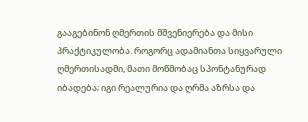გააგებინონ ღმერთის მშვენიერება და მისი პრაქტიკულობა. როგორც ადამიანთა სიყვარული ღმერთისადმი, მათი მოწმობაც სპონტანურად იბადება; იგი რეალურია და ღრმა აზრსა და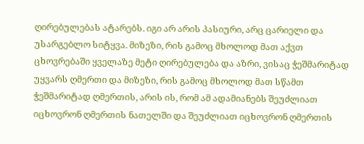ღირებულებას ატარებს. იგი არ არის პასიური, არც ცარიელი და უსარგებლო სიტყვა. მიზეზი, რის გამოც მხოლოდ მათ აქვთ ცხოვრებაში ყველაზე მეტი ღირებულება და აზრი, ვისაც ჭეშმარიტად უყვარს ღმერთი და მიზეზი, რის გამოც მხოლოდ მათ სწამთ ჭეშმარიტად ღმერთის, არის ის, რომ ამ ადამიანებს შეუძლიათ იცხოვრონ ღმერთის ნათელში და შეუძლიათ იცხოვრონ ღმერთის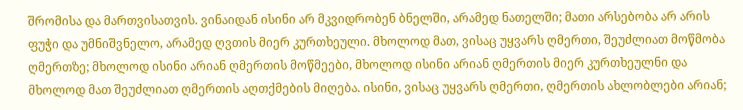შრომისა და მართვისათვის. ვინაიდან ისინი არ მკვიდრობენ ბნელში, არამედ ნათელში; მათი არსებობა არ არის ფუჭი და უმნიშვნელო, არამედ ღვთის მიერ კურთხეული. მხოლოდ მათ, ვისაც უყვარს ღმერთი, შეუძლიათ მოწმობა ღმერთზე; მხოლოდ ისინი არიან ღმერთის მოწმეები, მხოლოდ ისინი არიან ღმერთის მიერ კურთხეულნი და მხოლოდ მათ შეუძლიათ ღმერთის აღთქმების მიღება. ისინი, ვისაც უყვარს ღმერთი, ღმერთის ახლობლები არიან;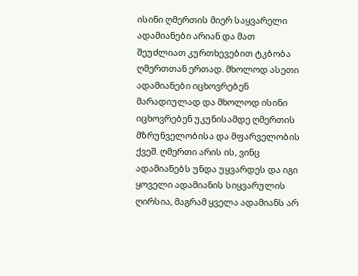ისინი ღმერთის მიერ საყვარელი ადამიანები არიან და მათ შეუძლიათ კურთხევებით ტკბობა ღმერთთან ერთად. მხოლოდ ასეთი ადამიანები იცხოვრებენ მარადიულად და მხოლოდ ისინი იცხოვრებენ უკუნისამდე ღმერთის მზრუნველობისა და მფარველობის ქვეშ. ღმერთი არის ის, ვინც ადამიანებს უნდა უყვარდეს და იგი ყოველი ადამიანის სიყვარულის ღირსია, მაგრამ ყველა ადამიანს არ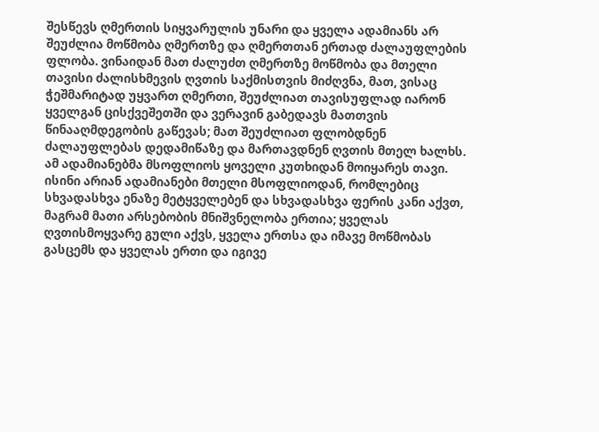შესწევს ღმერთის სიყვარულის უნარი და ყველა ადამიანს არ შეუძლია მოწმობა ღმერთზე და ღმერთთან ერთად ძალაუფლების ფლობა. ვინაიდან მათ ძალუძთ ღმერთზე მოწმობა და მთელი თავისი ძალისხმევის ღვთის საქმისთვის მიძღვნა, მათ, ვისაც ჭეშმარიტად უყვართ ღმერთი, შეუძლიათ თავისუფლად იარონ ყველგან ცისქვეშეთში და ვერავინ გაბედავს მათთვის წინააღმდეგობის გაწევას; მათ შეუძლიათ ფლობდნენ ძალაუფლებას დედამიწაზე და მართავდნენ ღვთის მთელ ხალხს. ამ ადამიანებმა მსოფლიოს ყოველი კუთხიდან მოიყარეს თავი. ისინი არიან ადამიანები მთელი მსოფლიოდან, რომლებიც სხვადასხვა ენაზე მეტყველებენ და სხვადასხვა ფერის კანი აქვთ, მაგრამ მათი არსებობის მნიშვნელობა ერთია; ყველას ღვთისმოყვარე გული აქვს, ყველა ერთსა და იმავე მოწმობას გასცემს და ყველას ერთი და იგივე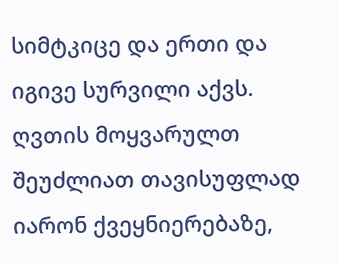სიმტკიცე და ერთი და იგივე სურვილი აქვს. ღვთის მოყვარულთ შეუძლიათ თავისუფლად იარონ ქვეყნიერებაზე,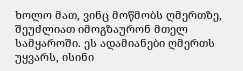ხოლო მათ, ვინც მოწმობს ღმერთზე, შეუძლიათ იმოგზაურონ მთელ სამყაროში. ეს ადამიანები ღმერთს უყვარს, ისინი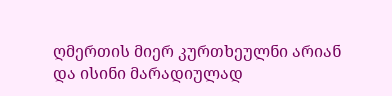ღმერთის მიერ კურთხეულნი არიან და ისინი მარადიულად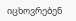იცხოვრებენ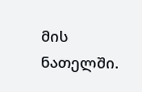მის ნათელში.